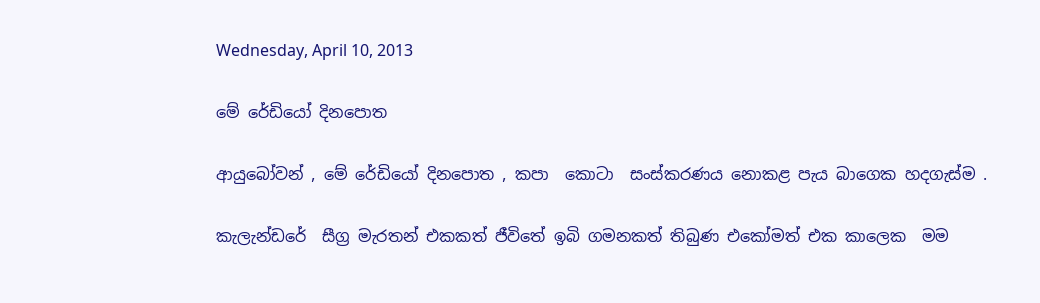Wednesday, April 10, 2013

මේ රේඩියෝ දිනපොත

ආයුබෝවන් , මේ රේඩියෝ දිනපොත , කපා  කොටා  සංස්කරණය නොකළ පැය බාගෙක හදගැස්ම .

කැලැන්ඩරේ  සීග්‍ර මැරතන් එකකත් ජීවිතේ ඉබි ගමනකත් තිබුණ එකෝමත් එක කාලෙක  මම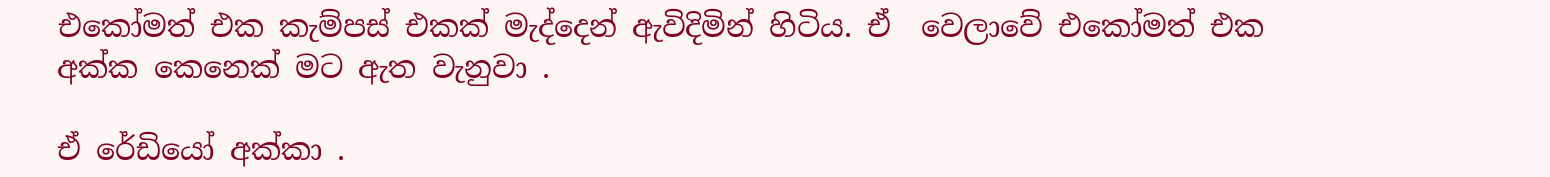එකෝමත් එක කැම්පස් එකක් මැද්දෙන් ඇවිදිමින් හිටිය. ඒ  වෙලාවේ එකෝමත් එක අක්ක කෙනෙක් මට ඇත වැනුවා .

ඒ රේඩියෝ අක්කා .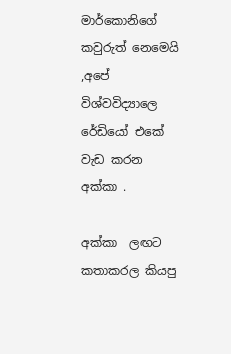මාර්කොනිගේ කවුරුත් නෙමෙයි ,අපේ විශ්වවිද්‍යාලෙ රේඩියෝ එකේ වැඩ කරන අක්කා .

අක්කා  ලඟට කතාකරල කියපු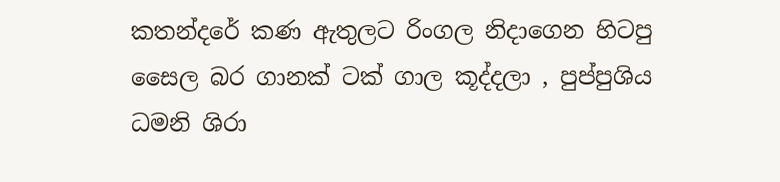කතන්දරේ කණ ඇතුලට රිංගල නිදාගෙන හිටපු සෛල බර ගානක් ටක් ගාල කූද්දලා , පුප්පුශිය ධමනි ශිරා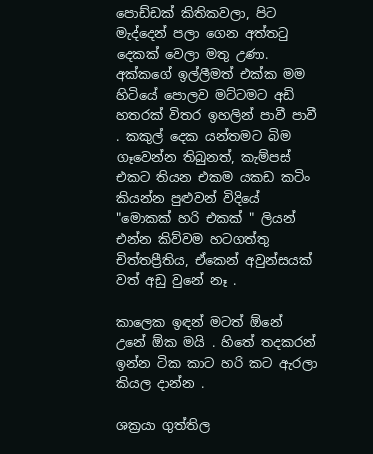පොඩ්ඩක් කිතිකවලා, පිට මැද්දෙන් පලා ගෙන අත්තටු දෙකක් වෙලා මතු උණා. අක්කගේ ඉල්ලීමත් එක්ක මම හිටියේ පොලව මට්ටමට අඩි  හතරක් විතර ඉහලින් පාවී පාවී . කකුල් දෙක යන්තමට බිම ගෑවෙන්න තිබුනත්, කැම්පස්  එකට තියන එකම යකඩ කටිං කියන්න පුළුවන් විදියේ "මොකක් හරි එකක් " ලියන්  එන්න කිව්වම හටගත්තු චිත්තප්‍රීතිය, ඒකෙන් අවුන්සයක් වත් අඩු වුනේ නෑ .

කාලෙක ඉඳන් මටත් ඕනේ උනේ ඕක මයි . හිතේ තදකරන් ඉන්න ටික කාට හරි කට ඇරලා කියල දාන්න .

ශක්‍රයා ගුත්තිල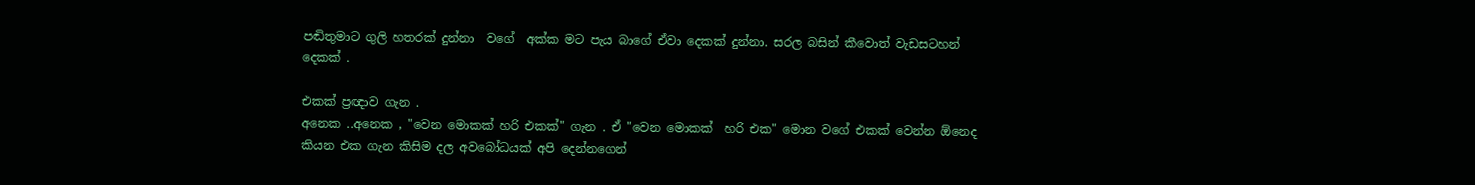පඬිතුමාට ගුලි හතරක් දුන්නා  වගේ  අක්ක මට පැය බාගේ ඒවා දෙකක් දුන්නා. සරල බසින් කීවොත් වැඩසටහන් දෙකක් .

එකක් ප්‍රඥාව ගැන .
අනෙක ..අනෙක , "වෙන මොකක් හරි එකක්" ගැන . ඒ "වෙන මොකක්  හරි එක" මොන වගේ එකක් වෙන්න ඕනෙද කියන එක ගැන කිසිම දල අවබෝධයක් අපි දෙන්නගෙන්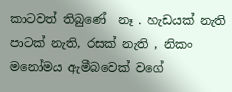කාටවත් තිබුණේ  නෑ . හැඩයක් නැති පාටක් නැති, රසක් නැති , නිකං  මනෝමය ඇමීබවෙක් වගේ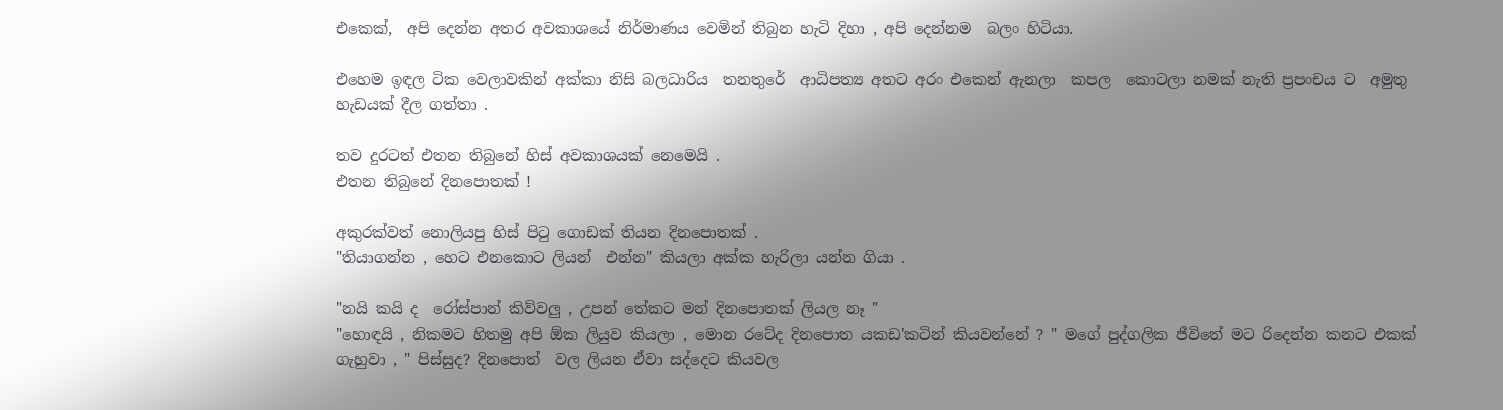එකෙක්,  අපි දෙන්න අතර අවකාශයේ නිර්මාණය වෙමින් තිබුන හැටි දිහා , අපි දෙන්නම  බලං හිටියා.

එහෙම ඉඳල ටික වෙලාවකින් අක්කා නිසි බලධාරිය  තනතුරේ  ආධිපත්‍ය අතට අරං එකෙන් ඇනලා  කපල  කොටලා නමක් නැති ප්‍රපංචය ට  අමුතු හැඩයක් දීල ගත්තා .

තව දුරටත් එතන තිබුනේ හිස් අවකාශයක් නෙමෙයි .
එතන තිබුනේ දිනපොතක් !

අකුරක්වත් නොලියපු හිස් පිටු ගොඩක් තියන දිනපොතක් .
"තියාගන්න , හෙට එනකොට ලියන්  එන්න" කියලා අක්ක හැරිලා යන්න ගියා .

"නයි කයි ද  රෝස්පාන් කිව්වලු , උපන් තේකට මන් දිනපොතක් ලියල නෑ "
"හොඳයි , නිකමට හිතමු අපි ඕක ලියුව කියලා , මොන රටේද දිනපොත යකඩ'කටින් කියවන්නේ ? " මගේ පුද්ගලික ජීවිතේ මට රිදෙන්න කනට එකක් ගැහුවා , " පිස්සුද? දිනපොත්  වල ලියන ඒවා සද්දෙට කියවල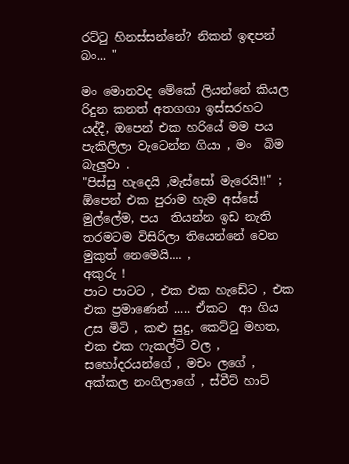රට්ටු හිනස්සන්නේ? නිකන් ඉඳපන් බං... "

මං මොනවද මේකේ ලියන්නේ කියල රිදුන කනත් අතගගා ඉස්සරහට යද්දී, ඔපෙන් එක හරියේ මම පය පැකිලිලා වැටෙන්න ගියා , මං  බිම බැලුවා .
"පිස්සු හැදෙයි ,මැස්සෝ මැරෙයි!!" ; ඕපෙන් එක පුරාම හැම අස්සේ මුල්ලේම, පය  තියන්න ඉඩ නැති තරමටම විසිරිලා තියෙන්නේ වෙන මුකුත් නෙමෙයි.... ,
අකුරු !
පාට පාටට , එක එක හැඩේට , එක එක ප්‍රමාණෙන් ..... ඒකට  ආ ගිය උස මිටි , කළු සුදු, කෙට්ටු මහත, එක එක ෆැකල්ටි වල , සහෝදරයන්ගේ , මචං ලගේ , අක්කල නංගිලාගේ , ස්වීට් හාට්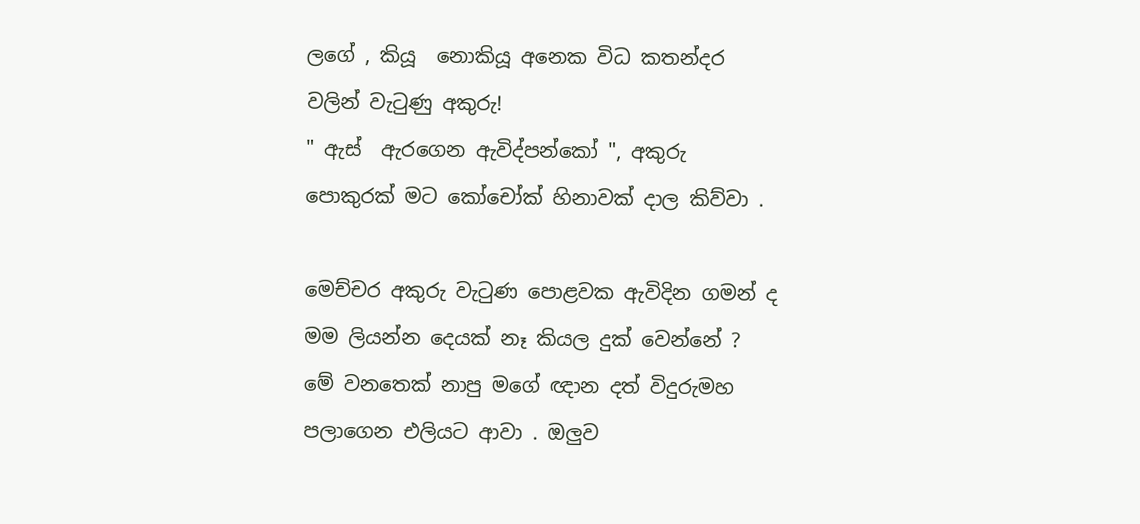ලගේ , කියූ  නොකියූ අනෙක විධ කතන්දර වලින් වැටුණු අකුරු!
" ඇස්  ඇරගෙන ඇවිද්පන්කෝ ", අකුරු පොකුරක් මට කෝචෝක් හිනාවක් දාල කිව්වා .

මෙච්චර අකුරු වැටුණ පොළවක ඇවිදින ගමන් ද මම ලියන්න දෙයක් නෑ කියල දුක් වෙන්නේ ?
මේ වනතෙක් නාපු මගේ ඥාන දත් විදුරුමහ පලාගෙන එලියට ආවා . ඔලුව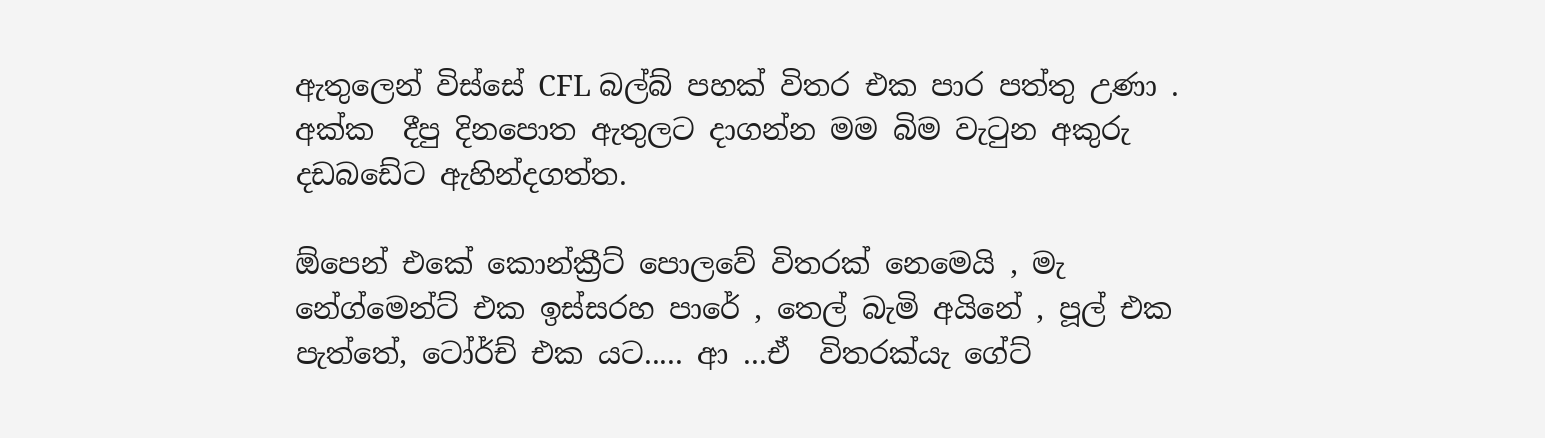ඇතුලෙන් විස්සේ CFL බල්බ් පහක් විතර එක පාර පත්තු උණා .
අක්ක  දීපු දිනපොත ඇතුලට දාගන්න මම බිම වැටුන අකුරු  දඩබඩේට ඇහින්දගත්ත.

ඕපෙන් එකේ කොන්ක්‍රීට් පොලවේ විතරක් නෙමෙයි , මැ නේග්මෙන්ට් එක ඉස්සරහ පාරේ , තෙල් බැමි අයිනේ , පූල් එක පැත්තේ, ටෝර්ච් එක යට..... ආ ...ඒ  විතරක්යැ ගේට්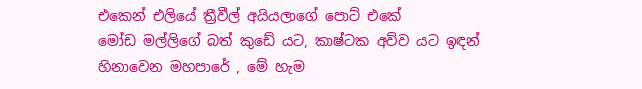එකෙන් එලියේ ත්‍රීවීල් අයියලාගේ පොට් එකේ
මෝඩ මල්ලිගේ බත් කුඩේ යට, කාෂ්ටක අව්ව යට ඉඳන් හිනාවෙන මහපාරේ , මේ හැම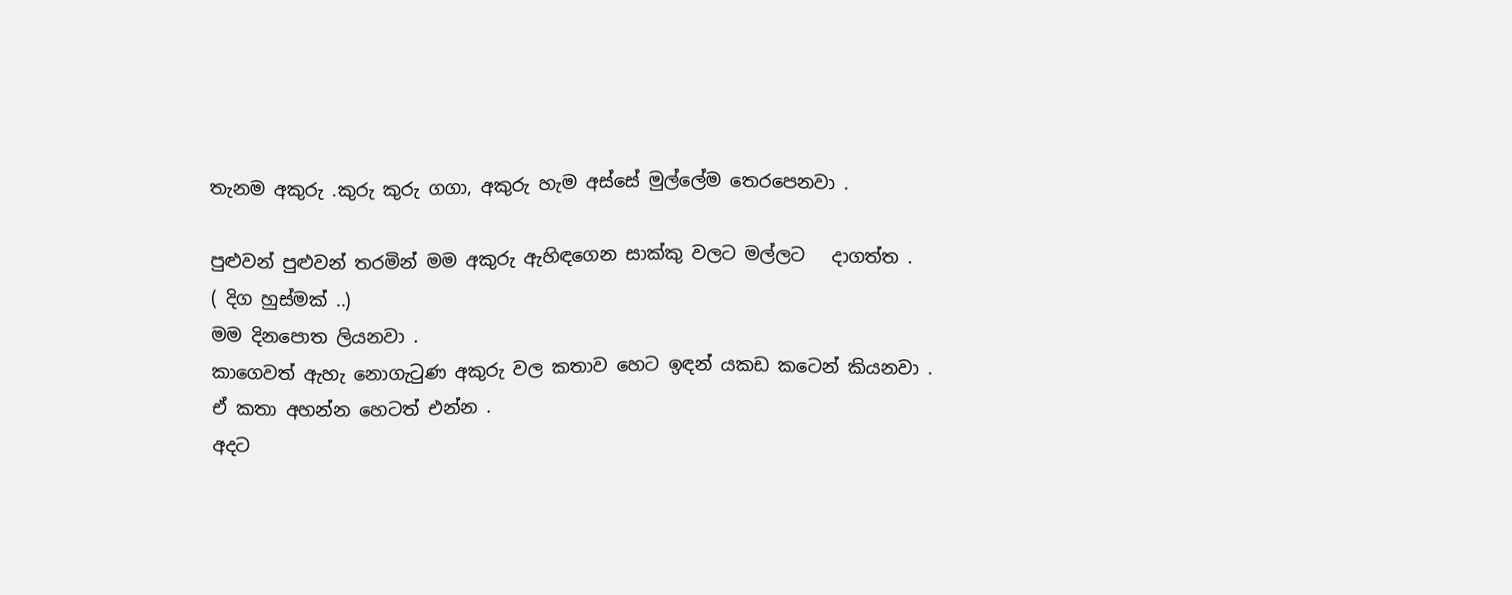තැනම අකුරු .කුරු කුරු ගගා, අකුරු හැම අස්සේ මුල්ලේම තෙරපෙනවා .

පුළුවන් පුළුවන් තරමින් මම අකුරු ඇහිඳගෙන සාක්කු වලට මල්ලට   දාගත්ත .
( දිග හුස්මක් ..)
මම දිනපොත ලියනවා .
කාගෙවත් ඇහැ නොගැටුණ අකුරු වල කතාව හෙට ඉඳන් යකඩ කටෙන් කියනවා .
ඒ කතා අහන්න හෙටත් එන්න .
අදට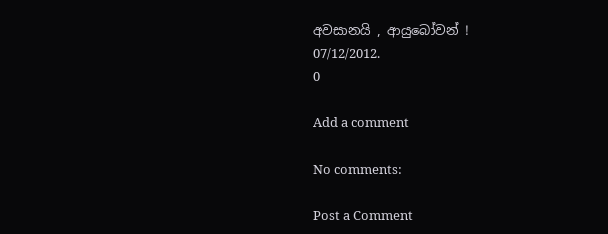අවසානයි , ආයුබෝවන් !
07/12/2012.
0

Add a comment

No comments:

Post a Comment